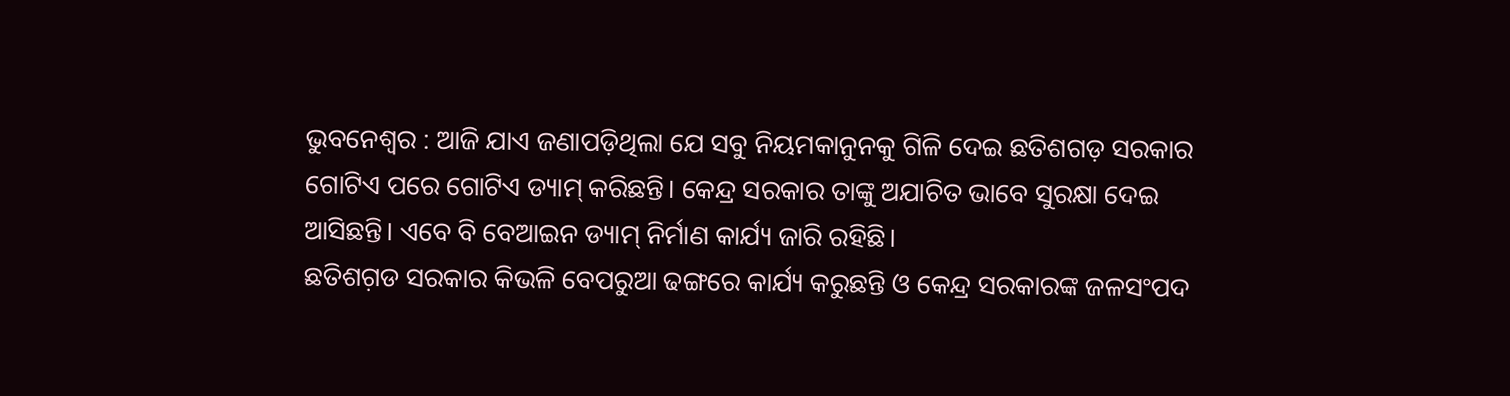ଭୁବନେଶ୍ୱର : ଆଜି ଯାଏ ଜଣାପଡ଼ିଥିଲା ଯେ ସବୁ ନିୟମକାନୁନକୁ ଗିଳି ଦେଇ ଛତିଶଗଡ଼ ସରକାର ଗୋଟିଏ ପରେ ଗୋଟିଏ ଡ୍ୟାମ୍ କରିଛନ୍ତି। କେନ୍ଦ୍ର ସରକାର ତାଙ୍କୁ ଅଯାଚିତ ଭାବେ ସୁରକ୍ଷା ଦେଇ ଆସିଛନ୍ତି। ଏବେ ବି ବେଆଇନ ଡ୍ୟାମ୍ ନିର୍ମାଣ କାର୍ଯ୍ୟ ଜାରି ରହିଛି।
ଛତିଶଗ଼ଡ ସରକାର କିଭଳି ବେପରୁଆ ଢଙ୍ଗରେ କାର୍ଯ୍ୟ କରୁଛନ୍ତି ଓ କେନ୍ଦ୍ର ସରକାରଙ୍କ ଜଳସଂପଦ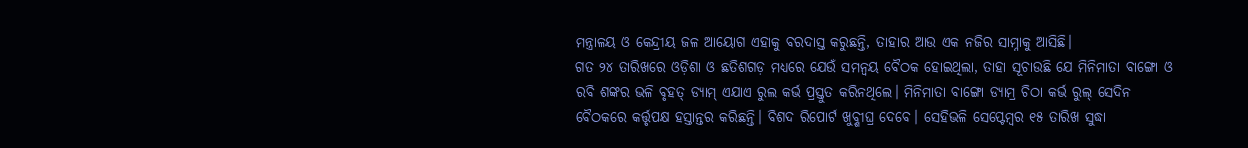ମନ୍ତ୍ରାଳୟ ଓ କେନ୍ଦ୍ରୀୟ ଜଳ ଆୟୋଗ ଏହାକୁ ବରଦାସ୍ତ କରୁଛନ୍ତି, ତାହାର ଆଉ ଏକ ନଜିର ସାମ୍ନାକୁ ଆସିଛି।
ଗତ ୨୪ ତାରିଖରେ ଓଡ଼ିଶା ଓ ଛତିଶଗଡ଼ ମଧ୍ୟରେ ଯେଉଁ ସମନ୍ଵୟ ବୈଠକ ହୋଇଥିଲା, ତାହା ସୂଚାଉଛି ଯେ ମିନିମାତା ବାଙ୍ଗୋ ଓ ରବି ଶଙ୍କର ଭଳି ବୃହତ୍ ଡ୍ୟାମ୍ ଏଯାଏ ରୁଲ କର୍ଭ ପ୍ରସ୍ତୁତ କରିନଥିଲେ। ମିନିମାତା ବାଙ୍ଗୋ ଡ୍ୟାମ୍ର ଚିଠା କର୍ଭ ରୁଲ୍ ସେଦିନ ବୈଠକରେ କର୍ତ୍ତୃପକ୍ଷ ହସ୍ତାନ୍ତର କରିଛନ୍ତି। ବିଶଦ ରିପୋର୍ଟ ଖୁବ୍ଶୀଘ୍ର ଦେବେ। ସେହିଭଳି ସେପ୍ଟେମ୍ବର ୧୫ ତାରିଖ ସୁଦ୍ଧା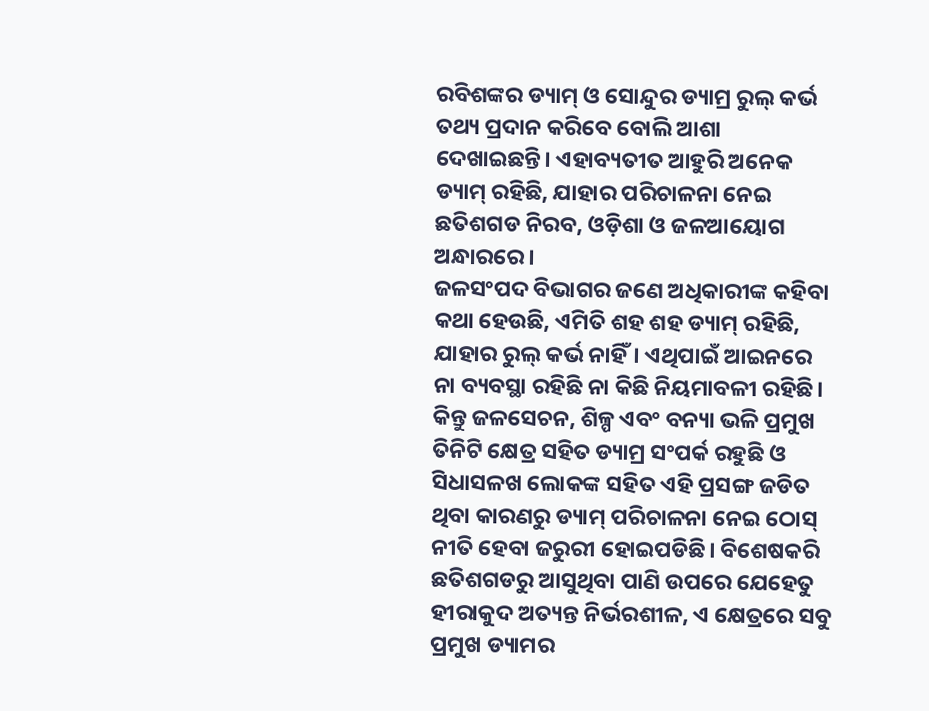ରବିଶଙ୍କର ଡ୍ୟାମ୍ ଓ ସୋନ୍ଦୁର ଡ୍ୟାମ୍ର ରୁଲ୍ କର୍ଭ ତଥ୍ୟ ପ୍ରଦାନ କରିବେ ବୋଲି ଆଶା ଦେଖାଇଛନ୍ତି। ଏହାବ୍ୟତୀତ ଆହୁରି ଅନେକ ଡ୍ୟାମ୍ ରହିଛି, ଯାହାର ପରିଚାଳନା ନେଇ ଛତିଶଗଡ ନିରବ, ଓଡ଼ିଶା ଓ ଜଳଆୟୋଗ ଅନ୍ଧାରରେ।
ଜଳସଂପଦ ବିଭାଗର ଜଣେ ଅଧିକାରୀଙ୍କ କହିବା କଥା ହେଉଛି, ଏମିତି ଶହ ଶହ ଡ୍ୟାମ୍ ରହିଛି, ଯାହାର ରୁଲ୍ କର୍ଭ ନାହିଁ। ଏଥିପାଇଁ ଆଇନରେ ନା ବ୍ୟବସ୍ଥା ରହିଛି ନା କିଛି ନିୟମାବଳୀ ରହିଛି। କିନ୍ତୁ ଜଳସେଚନ, ଶିଳ୍ପ ଏବଂ ବନ୍ୟା ଭଳି ପ୍ରମୁଖ ତିନିଟି କ୍ଷେତ୍ର ସହିତ ଡ୍ୟାମ୍ର ସଂପର୍କ ରହୁଛି ଓ ସିଧାସଳଖ ଲୋକଙ୍କ ସହିତ ଏହି ପ୍ରସଙ୍ଗ ଜଡିତ ଥିବା କାରଣରୁ ଡ୍ୟାମ୍ ପରିଚାଳନା ନେଇ ଠୋସ୍ ନୀତି ହେବା ଜରୁରୀ ହୋଇପଡିଛି। ବିଶେଷକରି ଛତିଶଗଡରୁ ଆସୁଥିବା ପାଣି ଉପରେ ଯେହେତୁ ହୀରାକୁଦ ଅତ୍ୟନ୍ତ ନିର୍ଭରଶୀଳ, ଏ କ୍ଷେତ୍ରରେ ସବୁ ପ୍ରମୁଖ ଡ୍ୟାମର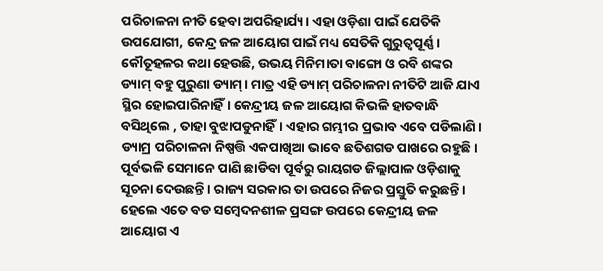ପରିଚାଳନା ନୀତି ହେବା ଅପରିହାର୍ଯ୍ୟ। ଏହା ଓଡ଼ିଶା ପାଇଁ ଯେତିକି ଉପଯୋଗୀ, କେନ୍ଦ୍ର ଜଳ ଆୟୋଗ ପାଇଁ ମଧ୍ୟ ସେତିକି ଗୁରୁତ୍ୱପୂର୍ଣ୍ଣ।
କୌତୂହଳର କଥା ହେଉଛି, ଉଭୟ ମିନିମାତା ବାଙ୍ଗୋ ଓ ରବି ଶଙ୍କର ଡ୍ୟାମ୍ ବହୁ ପୁରୁଣା ଡ୍ୟାମ୍। ମାତ୍ର ଏହି ଡ୍ୟାମ୍ ପରିଚାଳନା ନୀତିଟି ଆଜି ଯାଏ ସ୍ଥିର ହୋଇପାରିନାହିଁ। କେନ୍ଦ୍ରୀୟ ଜଳ ଆୟୋଗ କିଭଳି ହାତବାନ୍ଧି ବସିଥିଲେ , ତାହା ବୁଝାପଡୁନାହିଁ। ଏହାର ଗମ୍ଭୀର ପ୍ରଭାବ ଏବେ ପଡିଲାଣି।
ଡ୍ୟାମ୍ର ପରିଚାଳନା ନିଷ୍ପତ୍ତି ଏକପାଖିଆ ଭାବେ ଛତିଶଗଡ ପାଖରେ ରହୁଛି। ପୂର୍ବଭଳି ସେମାନେ ପାଣି ଛାଡିବା ପୂର୍ବରୁ ରାୟଗଡ ଜିଲ୍ଲାପାଳ ଓଡ଼ିଶାକୁ ସୂଚନା ଦେଉଛନ୍ତି। ରାଜ୍ୟ ସରକାର ତା ଉପରେ ନିଜର ପ୍ରସ୍ତୁତି କରୁଛନ୍ତି। ହେଲେ ଏତେ ବଡ ସମ୍ବେଦନଶୀଳ ପ୍ରସଙ୍ଗ ଉପରେ କେନ୍ଦ୍ରୀୟ ଜଳ ଆୟୋଗ ଏ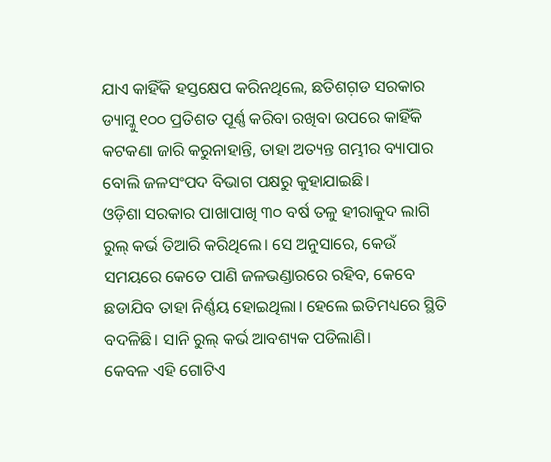ଯାଏ କାହିଁକି ହସ୍ତକ୍ଷେପ କରିନଥିଲେ, ଛତିଶଗ଼ଡ ସରକାର ଡ୍ୟାମ୍କୁ ୧୦୦ ପ୍ରତିଶତ ପୂର୍ଣ୍ଣ କରିବା ରଖିବା ଉପରେ କାହିଁକି କଟକଣା ଜାରି କରୁନାହାନ୍ତି, ତାହା ଅତ୍ୟନ୍ତ ଗମ୍ଭୀର ବ୍ୟାପାର ବୋଲି ଜଳସଂପଦ ବିଭାଗ ପକ୍ଷରୁ କୁହାଯାଇଛି।
ଓଡ଼ିଶା ସରକାର ପାଖାପାଖି ୩୦ ବର୍ଷ ତଳୁ ହୀରାକୁଦ ଲାଗି ରୁଲ୍ କର୍ଭ ତିଆରି କରିଥିଲେ। ସେ ଅନୁସାରେ, କେଉଁ ସମୟରେ କେତେ ପାଣି ଜଳଭଣ୍ଡାରରେ ରହିବ, କେବେ ଛଡାଯିବ ତାହା ନିର୍ଣ୍ଣୟ ହୋଇଥିଲା। ହେଲେ ଇତିମଧ୍ୟରେ ସ୍ଥିତି ବଦଳିଛି। ସାନି ରୁଲ୍ କର୍ଭ ଆବଶ୍ୟକ ପଡିଲାଣି।
କେବଳ ଏହି ଗୋଟିଏ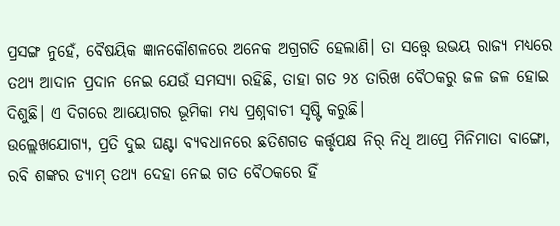ପ୍ରସଙ୍ଗ ନୁହେଁ, ବୈଷୟିକ ଜ୍ଞାନକୌଶଳରେ ଅନେକ ଅଗ୍ରଗତି ହେଲାଣି। ତା ସତ୍ତ୍ୱେ ଉଭୟ ରାଜ୍ୟ ମଧ୍ୟରେ ତଥ୍ୟ ଆଦାନ ପ୍ରଦାନ ନେଇ ଯେଉଁ ସମସ୍ୟା ରହିଛି, ତାହା ଗତ ୨୪ ତାରିଖ ବୈଠକରୁ ଜଳ ଜଳ ହୋଇ ଦିଶୁଛି। ଏ ଦିଗରେ ଆୟୋଗର ଭୂମିକା ମଧ୍ୟ ପ୍ରଶ୍ନବାଚୀ ସୃଷ୍ଟି କରୁଛି।
ଉଲ୍ଲେଖଯୋଗ୍ୟ, ପ୍ରତି ଦୁଇ ଘଣ୍ଟା ବ୍ୟବଧାନରେ ଛତିଶଗଡ କର୍ତ୍ତୃପକ୍ଷ ନିର୍ ନିଧି ଆପ୍ରେ ମିନିମାତା ବାଙ୍ଗୋ, ରବି ଶଙ୍କର ଡ୍ୟାମ୍ ତଥ୍ୟ ଦେହା ନେଇ ଗତ ବୈଠକରେ ହିଁ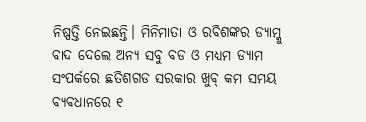ନିଷ୍ପତ୍ତି ନେଇଛନ୍ତି। ମିନିମାତା ଓ ରବିଶଙ୍କର ଡ୍ୟାମ୍କୁ ବାଦ ଦେଲେ ଅନ୍ୟ ସବୁ ବଡ ଓ ମଧ୍ୟମ ଡ୍ୟାମ ସଂପର୍କରେ ଛତିଶଗଡ ସରକାର ଖୁବ୍ କମ ସମୟ ବ୍ୟବଧାନରେ ୧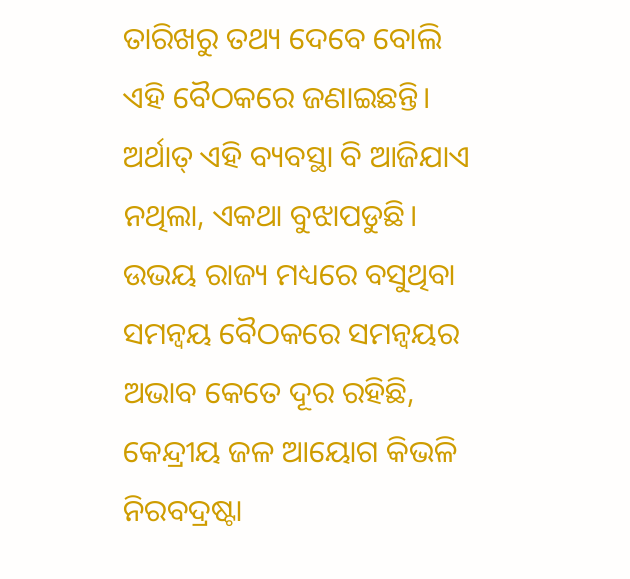ତାରିଖରୁ ତଥ୍ୟ ଦେବେ ବୋଲି ଏହି ବୈଠକରେ ଜଣାଇଛନ୍ତି। ଅର୍ଥାତ୍ ଏହି ବ୍ୟବସ୍ଥା ବି ଆଜିଯାଏ ନଥିଲା, ଏକଥା ବୁଝାପଡୁଛି।
ଉଭୟ ରାଜ୍ୟ ମଧ୍ୟରେ ବସୁଥିବା ସମନ୍ଵୟ ବୈଠକରେ ସମନ୍ଵୟର ଅଭାବ କେତେ ଦୂର ରହିଛି, କେନ୍ଦ୍ରୀୟ ଜଳ ଆୟୋଗ କିଭଳି ନିରବଦ୍ରଷ୍ଟା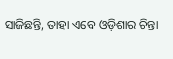ସାଜିଛନ୍ତି, ତାହା ଏବେ ଓଡ଼ିଶାର ଚିନ୍ତା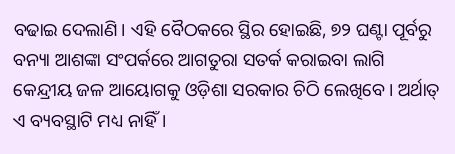ବଢାଇ ଦେଲାଣି। ଏହି ବୈଠକରେ ସ୍ଥିର ହୋଇଛି, ୭୨ ଘଣ୍ଟା ପୂର୍ବରୁ ବନ୍ୟା ଆଶଙ୍କା ସଂପର୍କରେ ଆଗତୁରା ସତର୍କ କରାଇବା ଲାଗି କେନ୍ଦ୍ରୀୟ ଜଳ ଆୟୋଗକୁ ଓଡ଼ିଶା ସରକାର ଚିଠି ଲେଖିବେ। ଅର୍ଥାତ୍ ଏ ବ୍ୟବସ୍ଥାଟି ମଧ୍ୟ ନାହିଁ।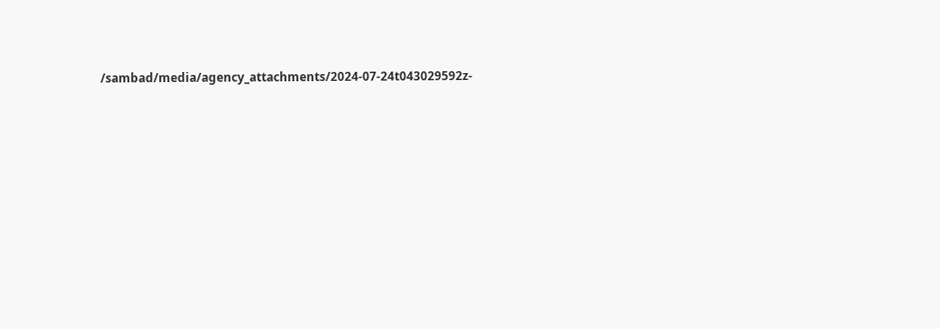/sambad/media/agency_attachments/2024-07-24t043029592z-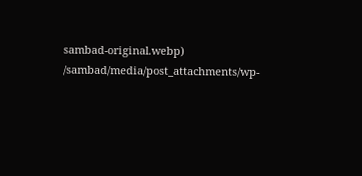sambad-original.webp)
/sambad/media/post_attachments/wp-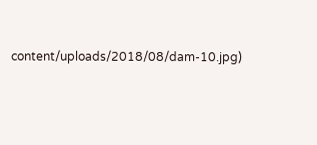content/uploads/2018/08/dam-10.jpg)